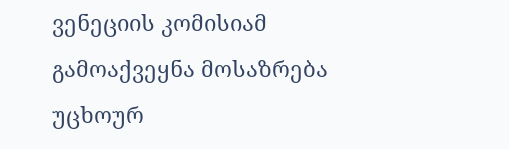ვენეციის კომისიამ გამოაქვეყნა მოსაზრება უცხოურ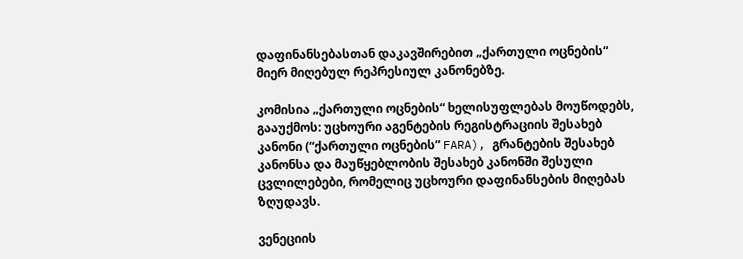დაფინანსებასთან დაკავშირებით „ქართული ოცნების“ მიერ მიღებულ რეპრესიულ კანონებზე.

კომისია „ქართული ოცნების“ ხელისუფლებას მოუწოდებს, გააუქმოს: უცხოური აგენტების რეგისტრაციის შესახებ კანონი (“ქართული ოცნების” FARA), გრანტების შესახებ კანონსა და მაუწყებლობის შესახებ კანონში შესული ცვლილებები, რომელიც უცხოური დაფინანსების მიღებას ზღუდავს.

ვენეციის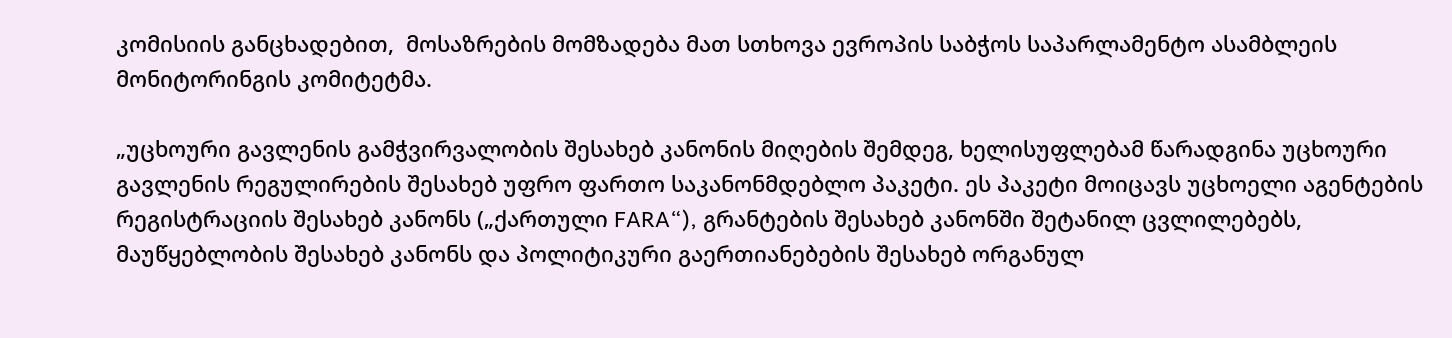კომისიის განცხადებით,  მოსაზრების მომზადება მათ სთხოვა ევროპის საბჭოს საპარლამენტო ასამბლეის მონიტორინგის კომიტეტმა.

„უცხოური გავლენის გამჭვირვალობის შესახებ კანონის მიღების შემდეგ, ხელისუფლებამ წარადგინა უცხოური გავლენის რეგულირების შესახებ უფრო ფართო საკანონმდებლო პაკეტი. ეს პაკეტი მოიცავს უცხოელი აგენტების რეგისტრაციის შესახებ კანონს („ქართული FARA“), გრანტების შესახებ კანონში შეტანილ ცვლილებებს, მაუწყებლობის შესახებ კანონს და პოლიტიკური გაერთიანებების შესახებ ორგანულ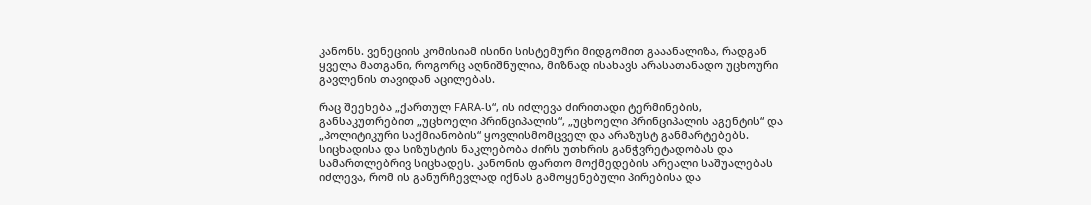კანონს. ვენეციის კომისიამ ისინი სისტემური მიდგომით გააანალიზა, რადგან ყველა მათგანი, როგორც აღნიშნულია, მიზნად ისახავს არასათანადო უცხოური გავლენის თავიდან აცილებას.

რაც შეეხება „ქართულ FARA-ს“, ის იძლევა ძირითადი ტერმინების, განსაკუთრებით „უცხოელი პრინციპალის“, „უცხოელი პრინციპალის აგენტის“ და „პოლიტიკური საქმიანობის“ ყოვლისმომცველ და არაზუსტ განმარტებებს. სიცხადისა და სიზუსტის ნაკლებობა ძირს უთხრის განჭვრეტადობას და სამართლებრივ სიცხადეს. კანონის ფართო მოქმედების არეალი საშუალებას იძლევა, რომ ის განურჩევლად იქნას გამოყენებული პირებისა და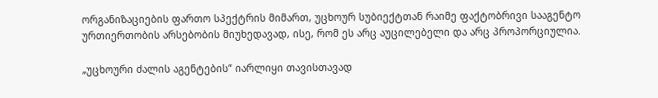ორგანიზაციების ფართო სპექტრის მიმართ, უცხოურ სუბიექტთან რაიმე ფაქტობრივი სააგენტო ურთიერთობის არსებობის მიუხედავად, ისე, რომ ეს არც აუცილებელი და არც პროპორციულია.

„უცხოური ძალის აგენტების“ იარლიყი თავისთავად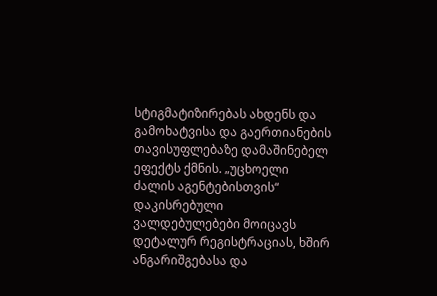სტიგმატიზირებას ახდენს და გამოხატვისა და გაერთიანების თავისუფლებაზე დამაშინებელ ეფექტს ქმნის. „უცხოელი ძალის აგენტებისთვის“ დაკისრებული ვალდებულებები მოიცავს დეტალურ რეგისტრაციას, ხშირ ანგარიშგებასა და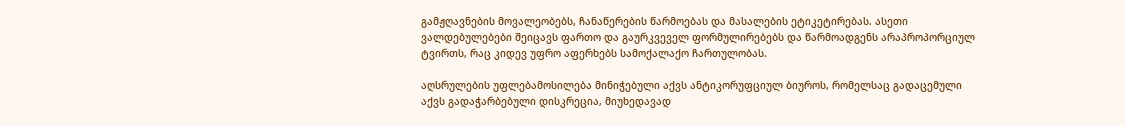გამჟღავნების მოვალეობებს, ჩანაწერების წარმოებას და მასალების ეტიკეტირებას. ასეთი ვალდებულებები შეიცავს ფართო და გაურკვეველ ფორმულირებებს და წარმოადგენს არაპროპორციულ ტვირთს, რაც კიდევ უფრო აფერხებს სამოქალაქო ჩართულობას.

აღსრულების უფლებამოსილება მინიჭებული აქვს ანტიკორუფციულ ბიუროს, რომელსაც გადაცემული აქვს გადაჭარბებული დისკრეცია, მიუხედავად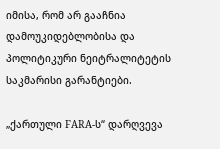იმისა, რომ არ გააჩნია დამოუკიდებლობისა და პოლიტიკური ნეიტრალიტეტის საკმარისი გარანტიები.

„ქართული FARA-ს“ დარღვევა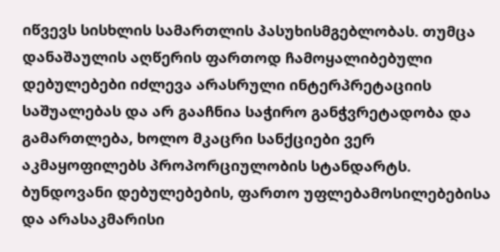იწვევს სისხლის სამართლის პასუხისმგებლობას. თუმცა დანაშაულის აღწერის ფართოდ ჩამოყალიბებული დებულებები იძლევა არასრული ინტერპრეტაციის საშუალებას და არ გააჩნია საჭირო განჭვრეტადობა და გამართლება, ხოლო მკაცრი სანქციები ვერ აკმაყოფილებს პროპორციულობის სტანდარტს. ბუნდოვანი დებულებების, ფართო უფლებამოსილებებისა და არასაკმარისი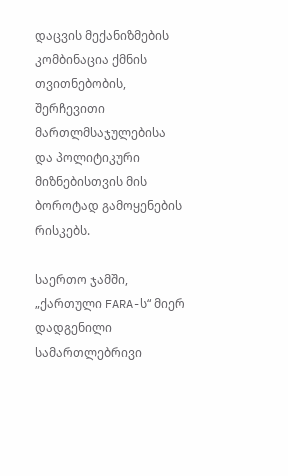დაცვის მექანიზმების კომბინაცია ქმნის თვითნებობის, შერჩევითი მართლმსაჯულებისა და პოლიტიკური მიზნებისთვის მის ბოროტად გამოყენების რისკებს.

საერთო ჯამში, „ქართული FARA-ს“ მიერ დადგენილი სამართლებრივი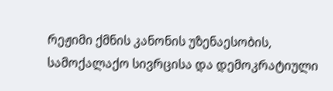რეჟიმი ქმნის კანონის უზენაესობის, სამოქალაქო სივრცისა და დემოკრატიული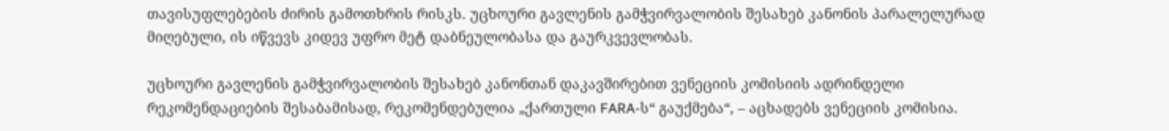თავისუფლებების ძირის გამოთხრის რისკს. უცხოური გავლენის გამჭვირვალობის შესახებ კანონის პარალელურად მიღებული, ის იწვევს კიდევ უფრო მეტ დაბნეულობასა და გაურკვევლობას.

უცხოური გავლენის გამჭვირვალობის შესახებ კანონთან დაკავშირებით ვენეციის კომისიის ადრინდელი რეკომენდაციების შესაბამისად, რეკომენდებულია „ქართული FARA-ს“ გაუქმება“, – აცხადებს ვენეციის კომისია.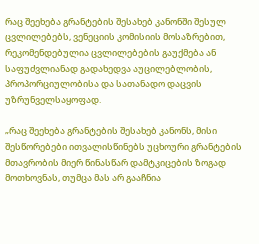რაც შეეხება გრანტების შესახებ კანონში შესულ ცვლილებებს, ვენეციის კომისიის მოსაზრებით, რეკომენდებულია ცვლილებების გაუქმება ან საფუძვლიანად გადახედვა აუცილებლობის, პროპორციულობისა და სათანადო დაცვის უზრუნველსაყოფად.

„რაც შეეხება გრანტების შესახებ კანონს, მისი შესწორებები ითვალისწინებს უცხოური გრანტების მთავრობის მიერ წინასწარ დამტკიცების ზოგად მოთხოვნას, თუმცა მას არ გააჩნია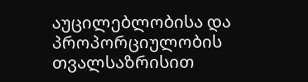აუცილებლობისა და პროპორციულობის თვალსაზრისით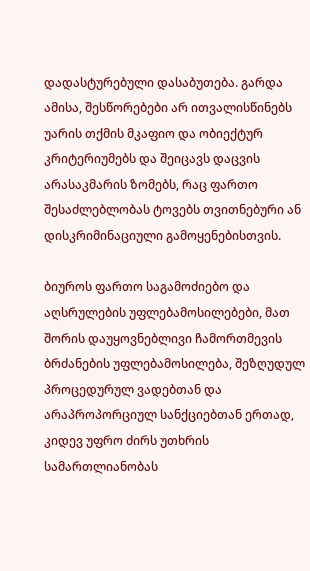დადასტურებული დასაბუთება. გარდა ამისა, შესწორებები არ ითვალისწინებს უარის თქმის მკაფიო და ობიექტურ კრიტერიუმებს და შეიცავს დაცვის არასაკმარის ზომებს, რაც ფართო შესაძლებლობას ტოვებს თვითნებური ან დისკრიმინაციული გამოყენებისთვის.

ბიუროს ფართო საგამოძიებო და აღსრულების უფლებამოსილებები, მათ შორის დაუყოვნებლივი ჩამორთმევის ბრძანების უფლებამოსილება, შეზღუდულ პროცედურულ ვადებთან და არაპროპორციულ სანქციებთან ერთად, კიდევ უფრო ძირს უთხრის სამართლიანობას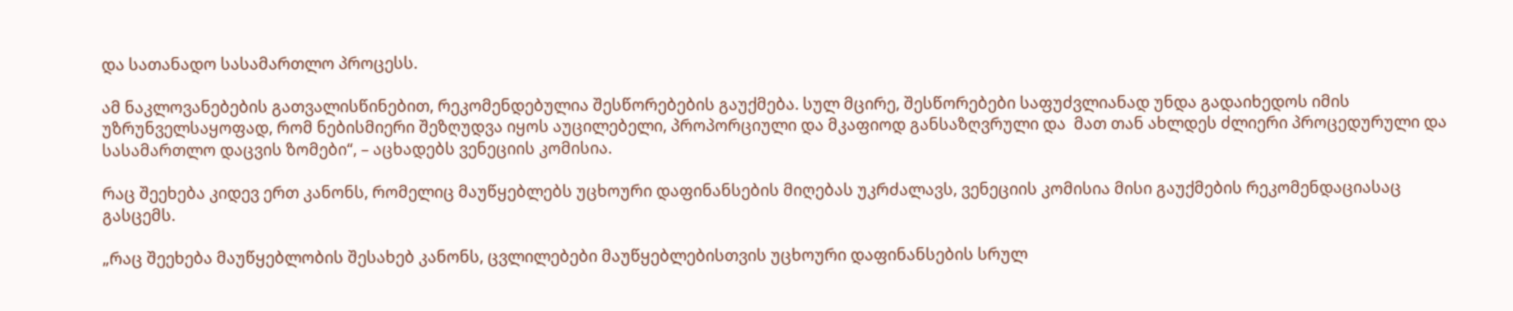და სათანადო სასამართლო პროცესს.

ამ ნაკლოვანებების გათვალისწინებით, რეკომენდებულია შესწორებების გაუქმება. სულ მცირე, შესწორებები საფუძვლიანად უნდა გადაიხედოს იმის უზრუნველსაყოფად, რომ ნებისმიერი შეზღუდვა იყოს აუცილებელი, პროპორციული და მკაფიოდ განსაზღვრული და  მათ თან ახლდეს ძლიერი პროცედურული და სასამართლო დაცვის ზომები“, – აცხადებს ვენეციის კომისია.

რაც შეეხება კიდევ ერთ კანონს, რომელიც მაუწყებლებს უცხოური დაფინანსების მიღებას უკრძალავს, ვენეციის კომისია მისი გაუქმების რეკომენდაციასაც გასცემს.

„რაც შეეხება მაუწყებლობის შესახებ კანონს, ცვლილებები მაუწყებლებისთვის უცხოური დაფინანსების სრულ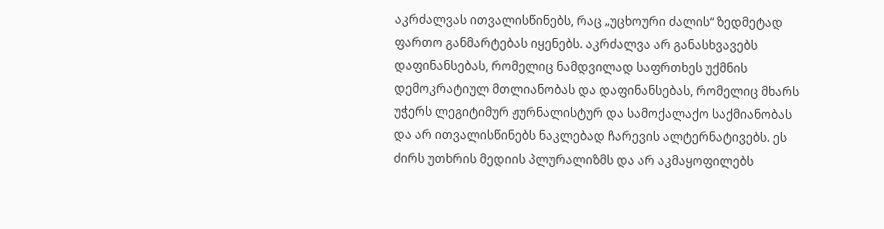აკრძალვას ითვალისწინებს, რაც „უცხოური ძალის“ ზედმეტად ფართო განმარტებას იყენებს. აკრძალვა არ განასხვავებს დაფინანსებას, რომელიც ნამდვილად საფრთხეს უქმნის დემოკრატიულ მთლიანობას და დაფინანსებას, რომელიც მხარს უჭერს ლეგიტიმურ ჟურნალისტურ და სამოქალაქო საქმიანობას და არ ითვალისწინებს ნაკლებად ჩარევის ალტერნატივებს. ეს ძირს უთხრის მედიის პლურალიზმს და არ აკმაყოფილებს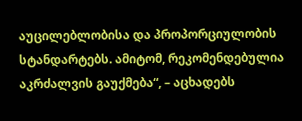აუცილებლობისა და პროპორციულობის სტანდარტებს. ამიტომ, რეკომენდებულია აკრძალვის გაუქმება“, – აცხადებს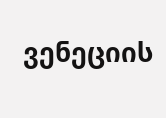ვენეციის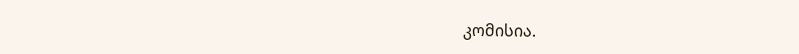კომისია.